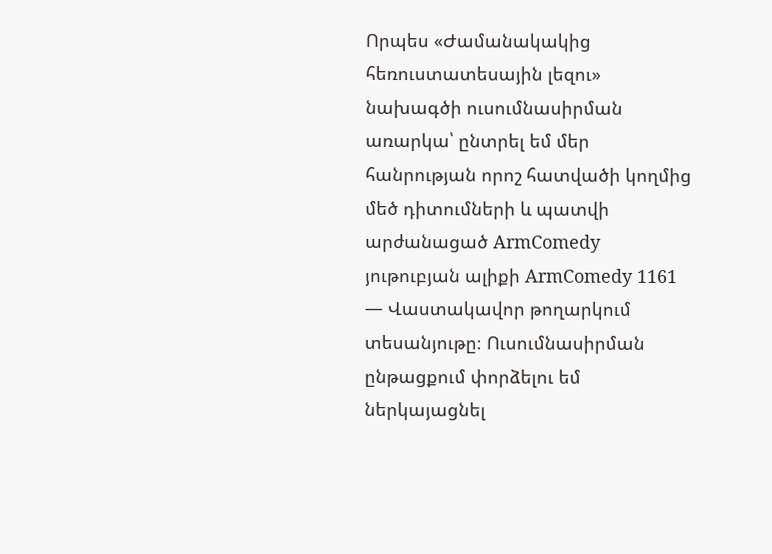Որպես «Ժամանակակից հեռուստատեսային լեզու» նախագծի ուսումնասիրման առարկա՝ ընտրել եմ մեր հանրության որոշ հատվածի կողմից մեծ դիտումների և պատվի արժանացած ArmComedy յութուբյան ալիքի ArmComedy 1161 — Վաստակավոր թողարկում տեսանյութը։ Ուսումնասիրման ընթացքում փորձելու եմ ներկայացնել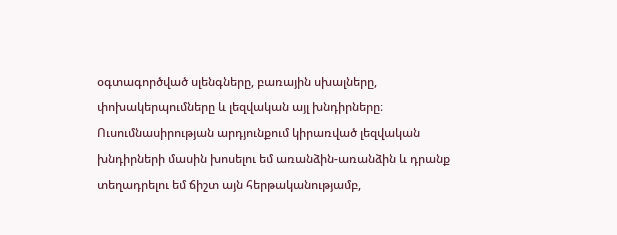օգտագործված սլենգները, բառային սխալները, փոխակերպումները և լեզվական այլ խնդիրները։ Ուսումնասիրության արդյունքում կիրառված լեզվական խնդիրների մասին խոսելու եմ առանձին-առանձին և դրանք տեղադրելու եմ ճիշտ այն հերթականությամբ,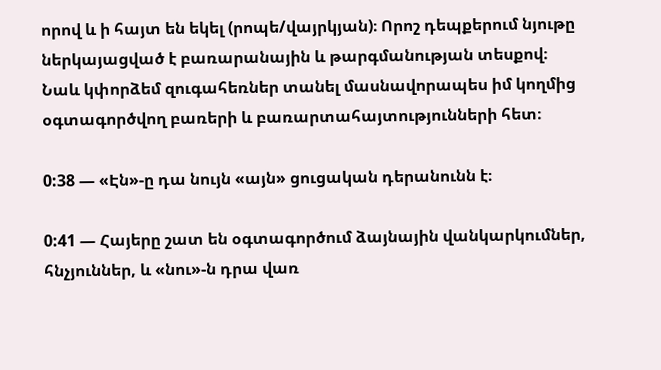որով և ի հայտ են եկել (րոպե/վայրկյան)։ Որոշ դեպքերում նյութը ներկայացված է բառարանային և թարգմանության տեսքով։ Նաև կփորձեմ զուգահեռներ տանել մասնավորապես իմ կողմից օգտագործվող բառերի և բառարտահայտությունների հետ։

0:38 — «Էն»-ը դա նույն «այն» ցուցական դերանունն է։

0:41 — Հայերը շատ են օգտագործում ձայնային վանկարկումներ, հնչյուններ, և «նու»-ն դրա վառ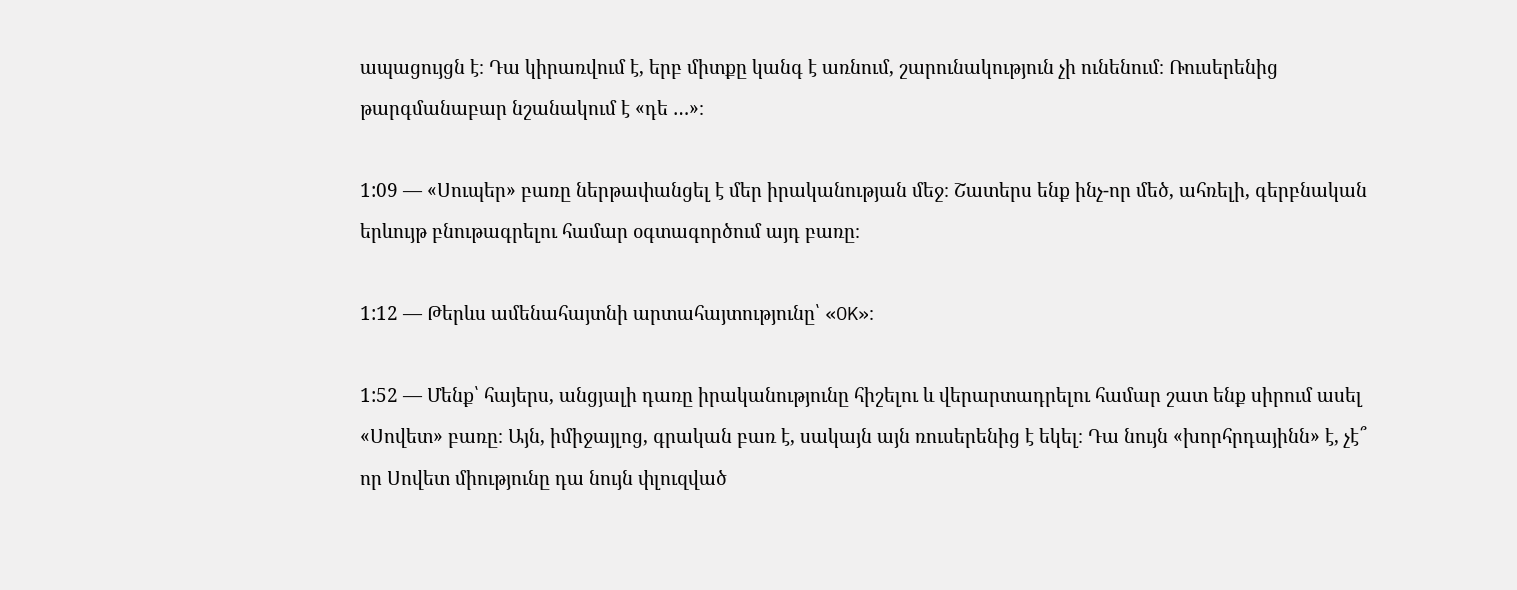ապացույցն է։ Դա կիրառվում է, երբ միտքը կանգ է առնում, շարունակություն չի ունենում։ Ռուսերենից թարգմանաբար նշանակում է «դե …»։

1:09 — «Սուպեր» բառը ներթափանցել է մեր իրականության մեջ։ Շատերս ենք ինչ-որ մեծ, ահռելի, գերբնական երևույթ բնութագրելու համար օգտագործում այդ բառը։

1:12 — Թերևս ամենահայտնի արտահայտությունը՝ «OK»։

1:52 — Մենք՝ հայերս, անցյալի դառը իրականությունը հիշելու և վերարտադրելու համար շատ ենք սիրում ասել «Սովետ» բառը։ Այն, իմիջայլոց, գրական բառ է, սակայն այն ռուսերենից է եկել։ Դա նույն «խորհրդայինն» է, չէ՞ որ Սովետ միությունը դա նույն փլուզված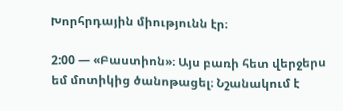Խորհրդային միությունն էր։

2:00 — «Բաստիոն»։ Այս բառի հետ վերջերս եմ մոտիկից ծանոթացել։ Նշանակում է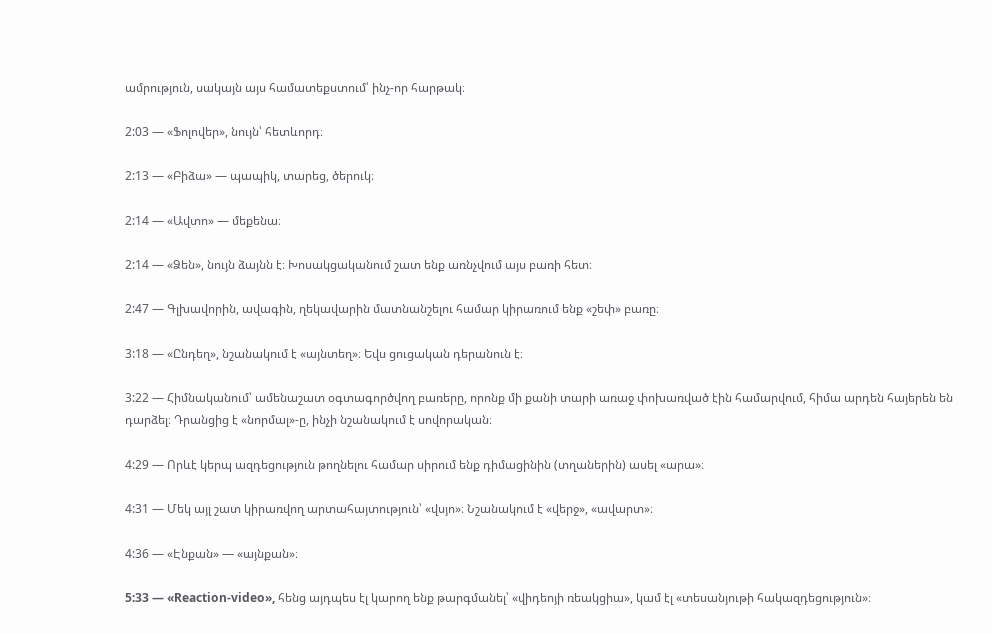ամրություն, սակայն այս համատեքստում՝ ինչ-որ հարթակ։

2:03 — «Ֆոլովեր», նույն՝ հետևորդ։

2:13 — «Բիձա» — պապիկ, տարեց, ծերուկ։

2:14 — «Ավտո» — մեքենա։

2:14 — «Ձեն», նույն ձայնն է։ Խոսակցականում շատ ենք առնչվում այս բառի հետ։

2:47 — Գլխավորին, ավագին, ղեկավարին մատնանշելու համար կիրառում ենք «շեփ» բառը։

3:18 — «Ընդեղ», նշանակում է «այնտեղ»։ Եվս ցուցական դերանուն է։

3:22 — Հիմնականում՝ ամենաշատ օգտագործվող բառերը, որոնք մի քանի տարի առաջ փոխառված էին համարվում, հիմա արդեն հայերեն են դարձել։ Դրանցից է «նորմալ»-ը, ինչի նշանակում է սովորական։

4:29 — Որևէ կերպ ազդեցություն թողնելու համար սիրում ենք դիմացինին (տղաներին) ասել «արա»։

4:31 — Մեկ այլ շատ կիրառվող արտահայտություն՝ «վսյո»։ Նշանակում է «վերջ», «ավարտ»։

4:36 — «Էնքան» — «այնքան»։

5:33 — «Reaction-video», հենց այդպես էլ կարող ենք թարգմանել՝ «վիդեոյի ռեակցիա», կամ էլ «տեսանյութի հակազդեցություն»։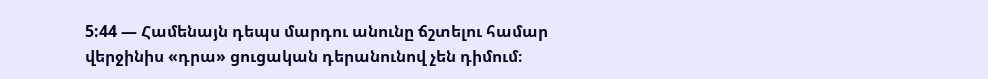5:44 — Համենայն դեպս մարդու անունը ճշտելու համար վերջինիս «դրա» ցուցական դերանունով չեն դիմում։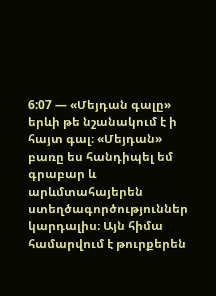6:07 — «Մեյդան գալը» երևի թե նշանակում է ի հայտ գալ։ «Մեյդան» բառը ես հանդիպել եմ գրաբար և արևմտահայերեն ստեղծագործություններ կարդալիս։ Այն հիմա համարվում է թուրքերեն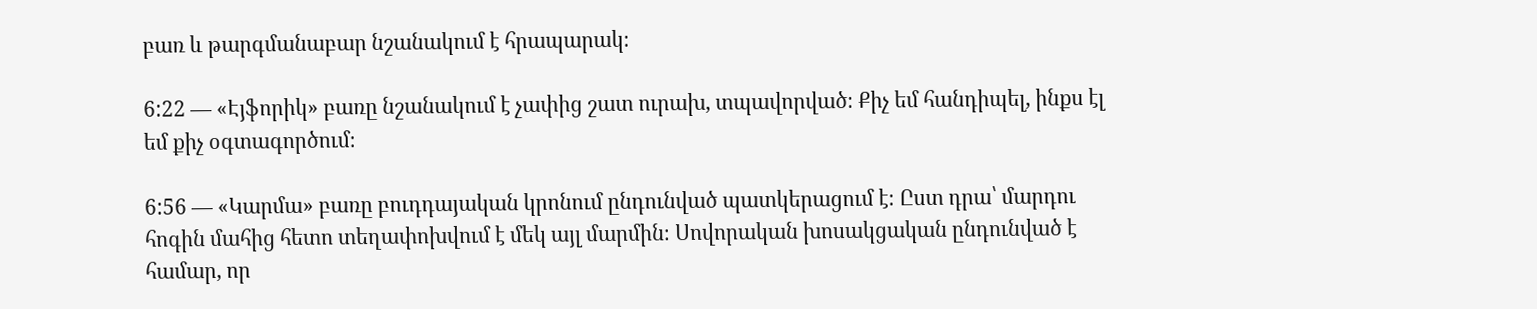բառ և թարգմանաբար նշանակում է հրապարակ։

6:22 — «Էյֆորիկ» բառը նշանակում է չափից շատ ուրախ, տպավորված։ Քիչ եմ հանդիպել, ինքս էլ եմ քիչ օգտագործում։

6:56 — «Կարմա» բառը բուդդայական կրոնում ընդունված պատկերացում է։ Ըստ դրա՝ մարդու հոգին մահից հետո տեղափոխվում է մեկ այլ մարմին։ Սովորական խոսակցական ընդունված է համար, որ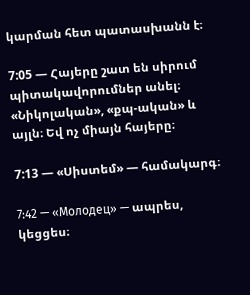կարման հետ պատասխանն է։

7:05 — Հայերը շատ են սիրում պիտակավորումներ անել։ «Նիկոլական», «քպ-ական» և այլն։ Եվ ոչ միայն հայերը։

7:13 — «Սիստեմ» — համակարգ։

7:42 — «Молодец» — ապրես, կեցցես։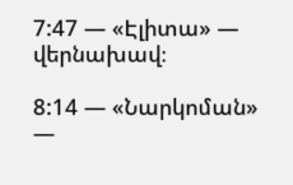7:47 — «Էլիտա» — վերնախավ։

8:14 — «Նարկոման» —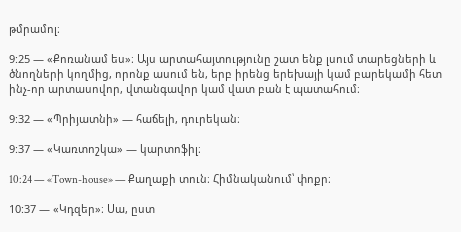թմրամոլ։

9:25 — «Քոռանամ ես»։ Այս արտահայտությունը շատ ենք լսում տարեցների և ծնողների կողմից, որոնք ասում են, երբ իրենց երեխայի կամ բարեկամի հետ ինչ-որ արտասովոր, վտանգավոր կամ վատ բան է պատահում։

9:32 — «Պրիյատնի» — հաճելի, դուրեկան։

9:37 — «Կառտոշկա» — կարտոֆիլ։

10:24 — «Town-house» — Քաղաքի տուն։ Հիմնականում՝ փոքր։

10:37 — «Կդզեր»։ Սա, ըստ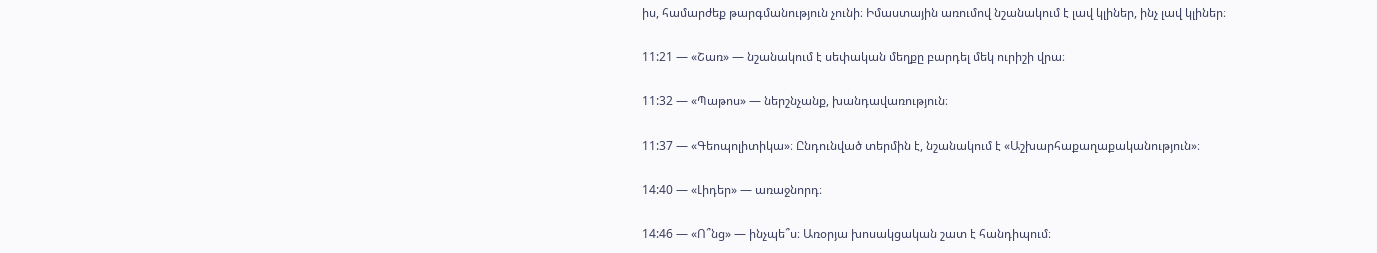իս, համարժեք թարգմանություն չունի։ Իմաստային առումով նշանակում է լավ կլիներ, ինչ լավ կլիներ։

11:21 — «Շառ» — նշանակում է սեփական մեղքը բարդել մեկ ուրիշի վրա։

11:32 — «Պաթոս» — ներշնչանք, խանդավառություն։

11:37 — «Գեոպոլիտիկա»։ Ընդունված տերմին է, նշանակում է «Աշխարհաքաղաքականություն»։

14:40 — «Լիդեր» — առաջնորդ։

14:46 — «Ո՞նց» — ինչպե՞ս։ Առօրյա խոսակցական շատ է հանդիպում։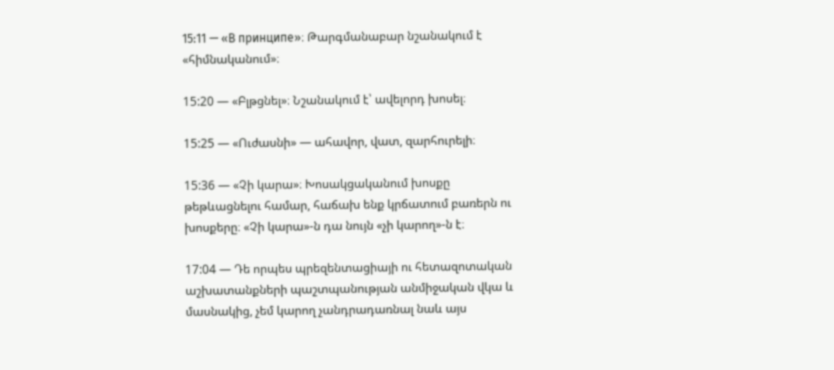15:11 — «В принципе»։ Թարգմանաբար նշանակում է «հիմնականում»։

15:20 — «Բլթցնել»։ Նշանակում է՝ ավելորդ խոսել։

15:25 — «Ուժասնի» — ահավոր, վատ, զարհուրելի։

15:36 — «Չի կարա»։ Խոսակցականում խոսքը թեթևացնելու համար, հաճախ ենք կրճատում բառերն ու խոսքերը։ «Չի կարա»-ն դա նույն «չի կարող»-ն է։

17:04 — Դե որպես պրեզենտացիայի ու հետազոտական աշխատանքների պաշտպանության անմիջական վկա և մասնակից, չեմ կարող չանդրադառնալ նաև այս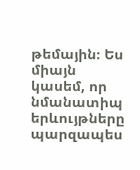թեմային։ Ես միայն կասեմ, որ նմանատիպ երևույթները պարզապես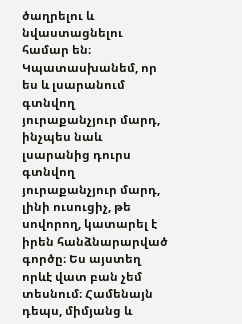ծաղրելու և նվաստացնելու համար են։ Կպատասխանեմ, որ ես և լսարանում գտնվող յուրաքանչյուր մարդ, ինչպես նաև լսարանից դուրս գտնվող յուրաքանչյուր մարդ, լինի ուսուցիչ, թե սովորող, կատարել է իրեն հանձնարարված գործը։ Ես այստեղ որևէ վատ բան չեմ տեսնում։ Համենայն դեպս, միմյանց և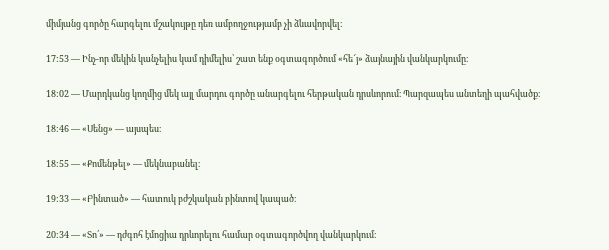միմյանց գործը հարգելու մշակույթը դեռ ամբողջությամբ չի ձևավորվել։

17:53 — Ինչ-որ մեկին կանչելիս կամ դիմելիս՝ շատ ենք օգտագործում «հե՜յ» ձայնային վանկարկումը։

18:02 — Մարդկանց կողմից մեկ այլ մարդու գործը անարգելու հերթական դրսևորում։ Պարզապես անտեղի պահվածք։

18:46 — «Սենց» — այսպես։

18:55 — «Քոմենթել» — մեկնաբանել։

19:33 — «Բինտած» — հատուկ բժշկական բինտով կապած։

20:34 — «Տո՛» — դժգոհ էմոցիա դրևորելու համար օգտագործվող վանկարկում։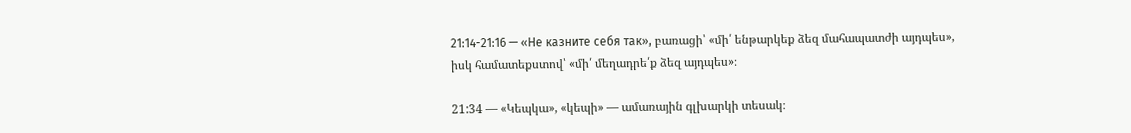21:14-21:16 — «Не казните себя так», բառացի՝ «մի՛ ենթարկեք ձեզ մահապատժի այդպես», իսկ համատեքստով՝ «մի՛ մեղադրե՛ք ձեզ այդպես»։

21:34 — «Կեպկա», «կեպի» — ամառային գլխարկի տեսակ։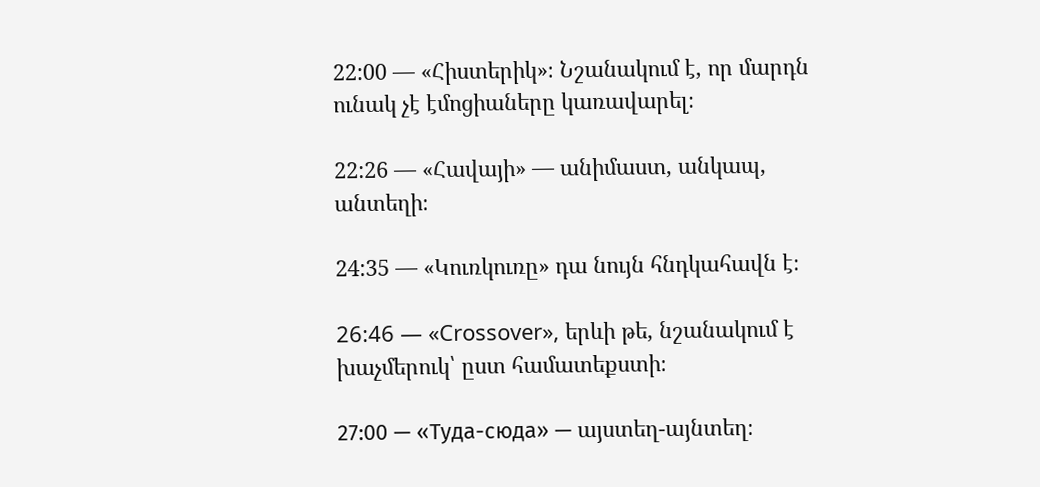22:00 — «Հիստերիկ»։ Նշանակում է, որ մարդն ունակ չէ էմոցիաները կառավարել։

22:26 — «Հավայի» — անիմաստ, անկապ, անտեղի։

24:35 — «Կուռկուռը» դա նույն հնդկահավն է։

26:46 — «Crossover», երևի թե, նշանակում է խաչմերուկ՝ ըստ համատեքստի։

27:00 — «Туда-сюда» — այստեղ-այնտեղ։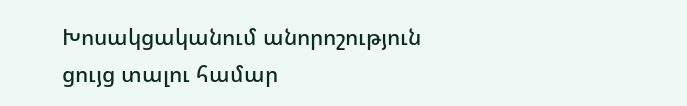Խոսակցականում անորոշություն ցույց տալու համար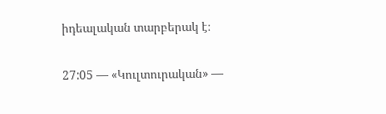իդեալական տարբերակ է։

27:05 — «Կուլտուրական» —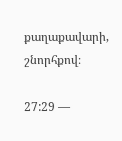քաղաքավարի, շնորհքով։

27:29 —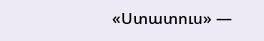«Ստատուս» —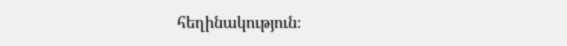հեղինակություն։